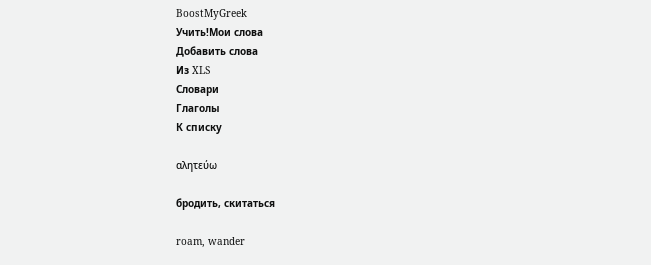BoostMyGreek
Учить!Мои слова
Добавить слова
Из XLS
Словари
Глаголы
К списку

αλητεύω

бродить, скитаться

roam, wander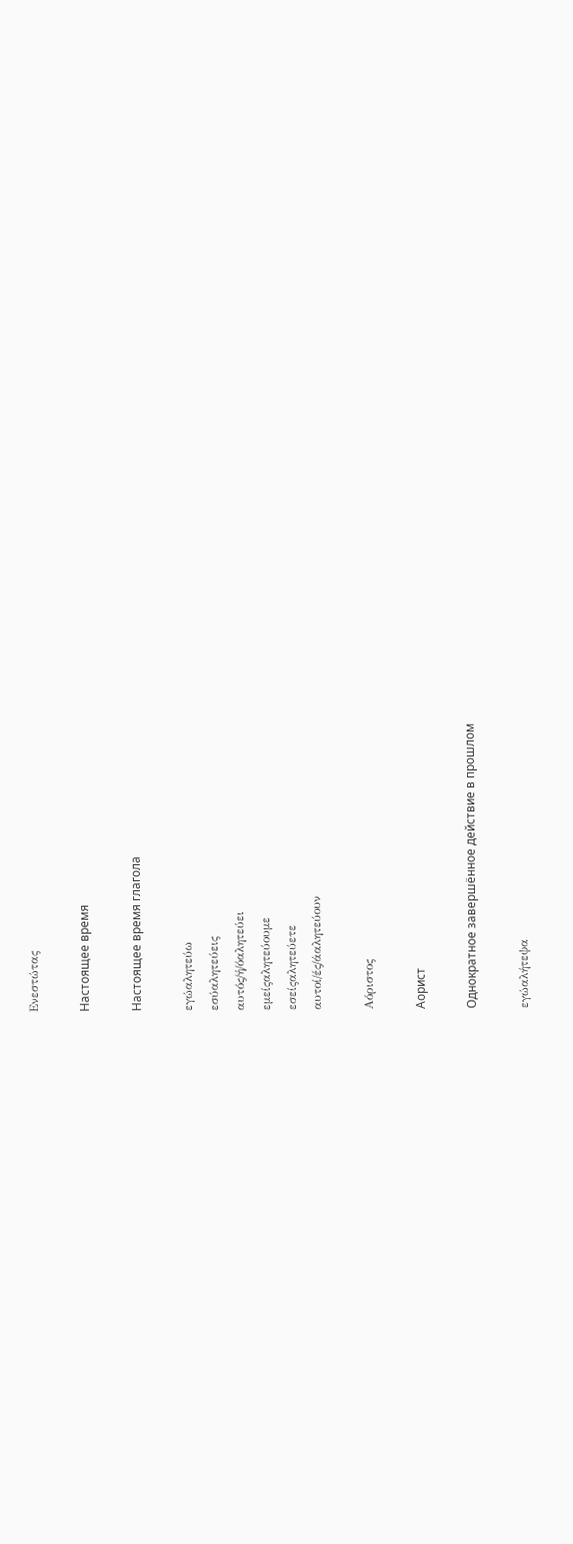Ενεστώτας

Настоящее время

Настоящее время глагола

εγώαλητεύω
εσύαλητεύεις
αυτός/ή/όαλητεύει
εμείςαλητεύουμε
εσείςαλητεύετε
αυτοί/ές/άαλητεύουν

Αόριστος

Аорист

Однократное завершённое действие в прошлом

εγώαλήτεψα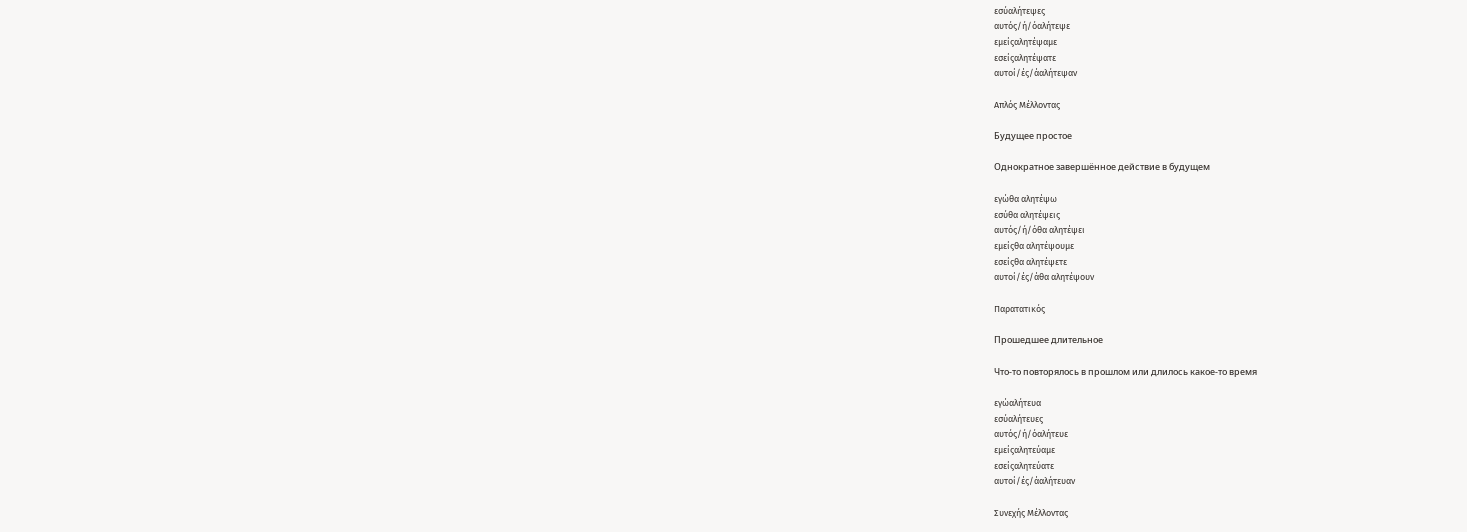εσύαλήτεψες
αυτός/ή/όαλήτεψε
εμείςαλητέψαμε
εσείςαλητέψατε
αυτοί/ές/άαλήτεψαν

Απλός Μέλλοντας

Будущее простое

Однократное завершённое действие в будущем

εγώθα αλητέψω
εσύθα αλητέψεις
αυτός/ή/όθα αλητέψει
εμείςθα αλητέψουμε
εσείςθα αλητέψετε
αυτοί/ές/άθα αλητέψουν

Παρατατικός

Прошедшее длительное

Что-то повторялось в прошлом или длилось какое-то время

εγώαλήτευα
εσύαλήτευες
αυτός/ή/όαλήτευε
εμείςαλητεύαμε
εσείςαλητεύατε
αυτοί/ές/άαλήτευαν

Συνεχής Μέλλοντας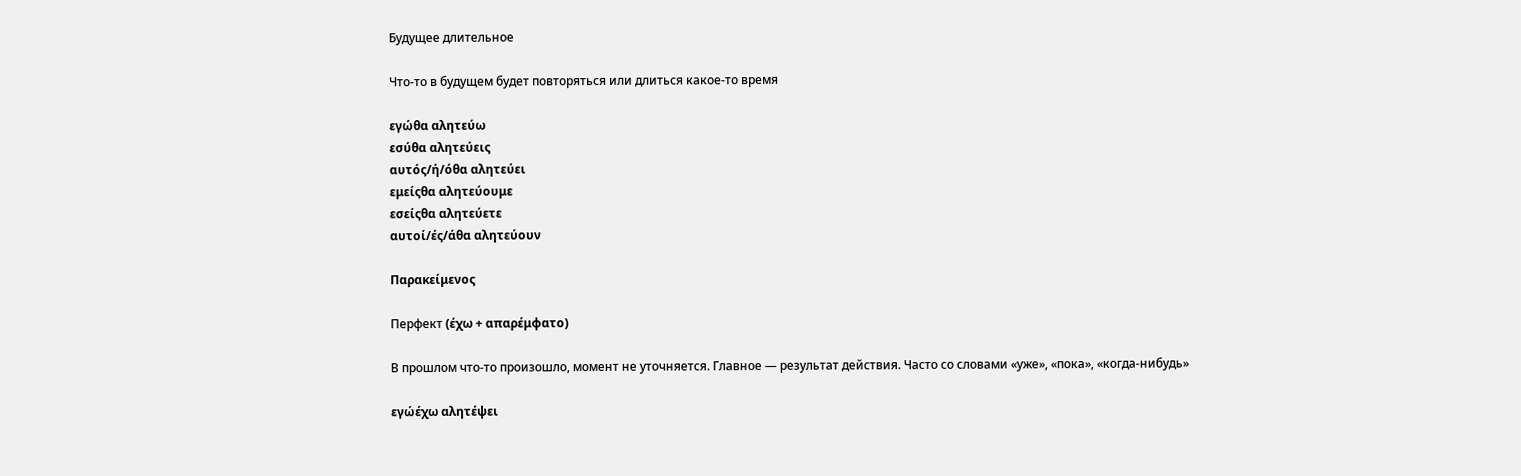Будущее длительное

Что-то в будущем будет повторяться или длиться какое-то время

εγώθα αλητεύω
εσύθα αλητεύεις
αυτός/ή/όθα αλητεύει
εμείςθα αλητεύουμε
εσείςθα αλητεύετε
αυτοί/ές/άθα αλητεύουν

Παρακείμενος

Перфект (έχω + απαρέμφατο)

В прошлом что-то произошло, момент не уточняется. Главное — результат действия. Часто со словами «уже», «пока», «когда-нибудь»

εγώέχω αλητέψει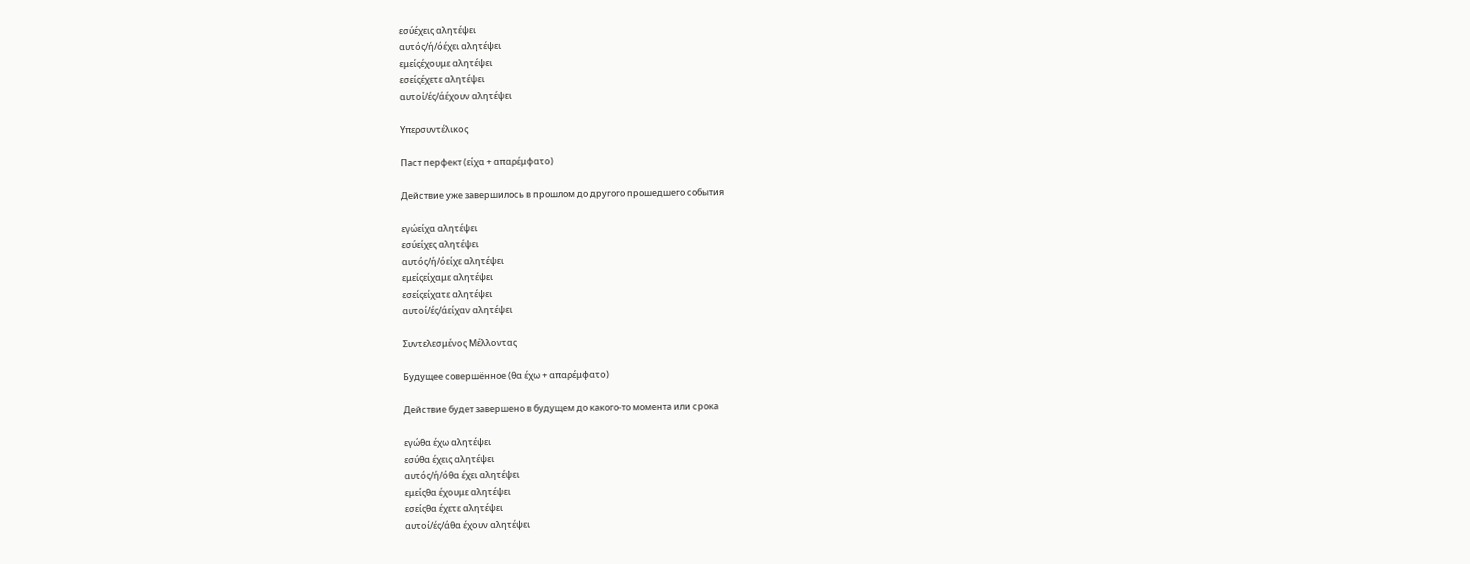εσύέχεις αλητέψει
αυτός/ή/όέχει αλητέψει
εμείςέχουμε αλητέψει
εσείςέχετε αλητέψει
αυτοί/ές/άέχουν αλητέψει

Υπερσυντέλικος

Паст перфект (είχα + απαρέμφατο)

Действие уже завершилось в прошлом до другого прошедшего события

εγώείχα αλητέψει
εσύείχες αλητέψει
αυτός/ή/όείχε αλητέψει
εμείςείχαμε αλητέψει
εσείςείχατε αλητέψει
αυτοί/ές/άείχαν αλητέψει

Συντελεσμένος Μέλλοντας

Будущее совершённое (θα έχω + απαρέμφατο)

Действие будет завершено в будущем до какого-то момента или срока

εγώθα έχω αλητέψει
εσύθα έχεις αλητέψει
αυτός/ή/όθα έχει αλητέψει
εμείςθα έχουμε αλητέψει
εσείςθα έχετε αλητέψει
αυτοί/ές/άθα έχουν αλητέψει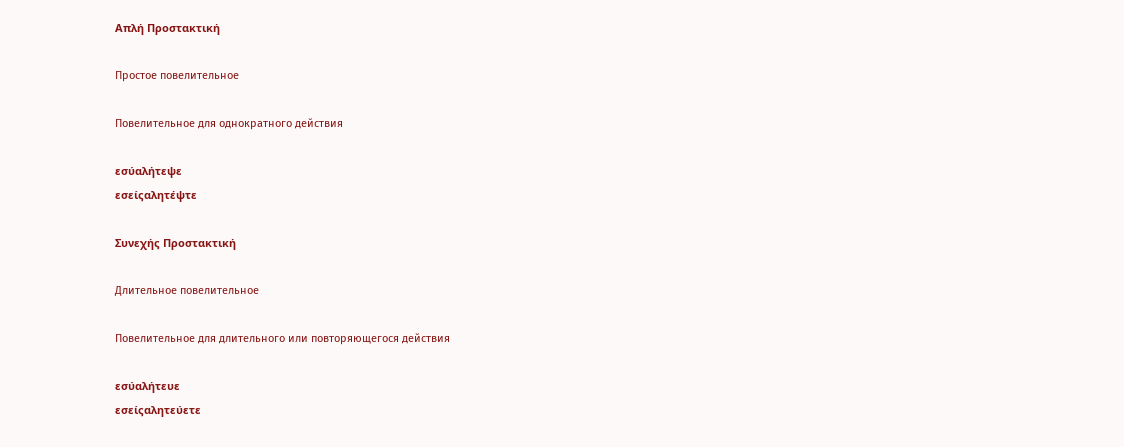Απλή Προστακτική

Простое повелительное

Повелительное для однократного действия

εσύαλήτεψε
εσείςαλητέψτε

Συνεχής Προστακτική

Длительное повелительное

Повелительное для длительного или повторяющегося действия

εσύαλήτευε
εσείςαλητεύετε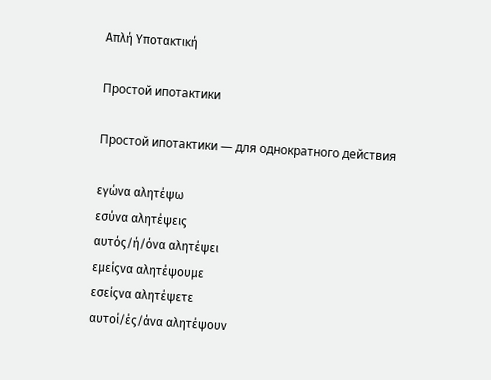Απλή Υποτακτική

Простой ипотактики

Простой ипотактики — для однократного действия

εγώνα αλητέψω
εσύνα αλητέψεις
αυτός/ή/όνα αλητέψει
εμείςνα αλητέψουμε
εσείςνα αλητέψετε
αυτοί/ές/άνα αλητέψουν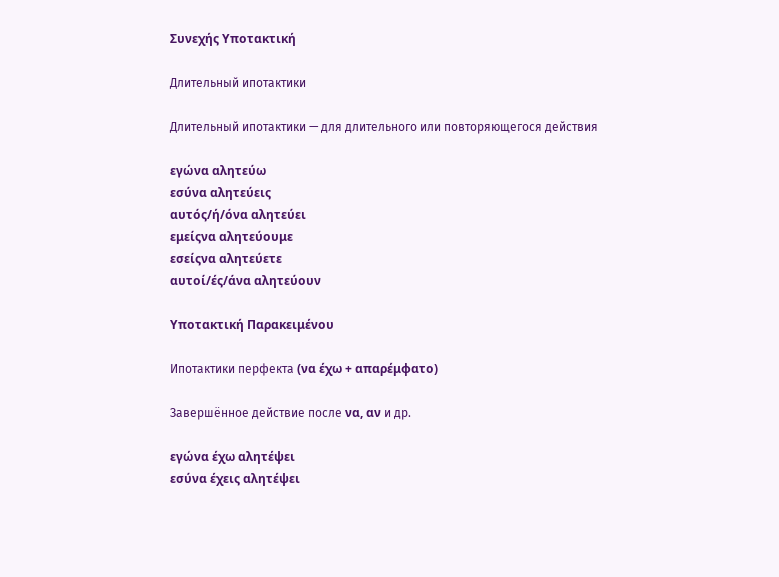Συνεχής Υποτακτική

Длительный ипотактики

Длительный ипотактики — для длительного или повторяющегося действия

εγώνα αλητεύω
εσύνα αλητεύεις
αυτός/ή/όνα αλητεύει
εμείςνα αλητεύουμε
εσείςνα αλητεύετε
αυτοί/ές/άνα αλητεύουν

Υποτακτική Παρακειμένου

Ипотактики перфекта (να έχω + απαρέμφατο)

Завершённое действие после να, αν и др.

εγώνα έχω αλητέψει
εσύνα έχεις αλητέψει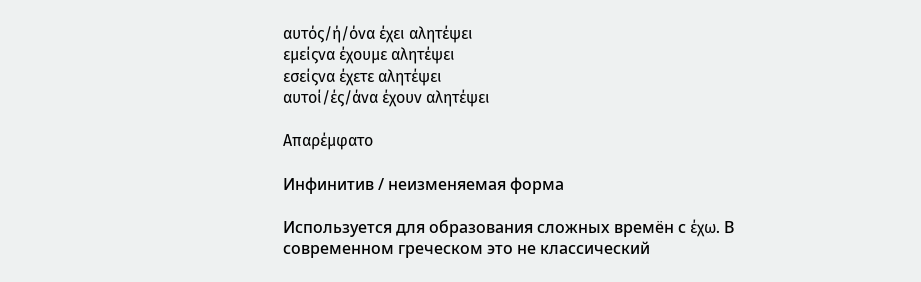αυτός/ή/όνα έχει αλητέψει
εμείςνα έχουμε αλητέψει
εσείςνα έχετε αλητέψει
αυτοί/ές/άνα έχουν αλητέψει

Απαρέμφατο

Инфинитив / неизменяемая форма

Используется для образования сложных времён с έχω. В современном греческом это не классический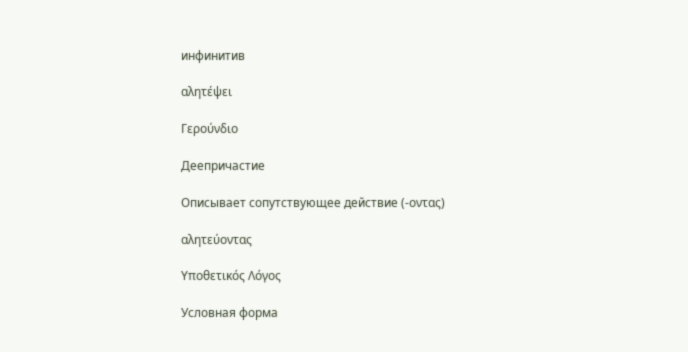инфинитив

αλητέψει

Γερούνδιο

Деепричастие

Описывает сопутствующее действие (-οντας)

αλητεύοντας

Υποθετικός Λόγος

Условная форма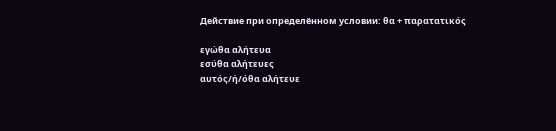Действие при определённом условии: θα + παρατατικός

εγώθα αλήτευα
εσύθα αλήτευες
αυτός/ή/όθα αλήτευε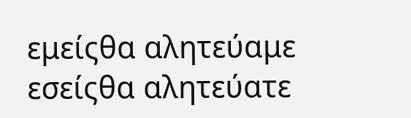εμείςθα αλητεύαμε
εσείςθα αλητεύατε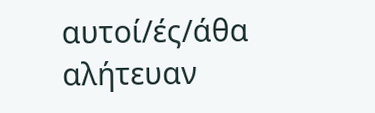αυτοί/ές/άθα αλήτευαν